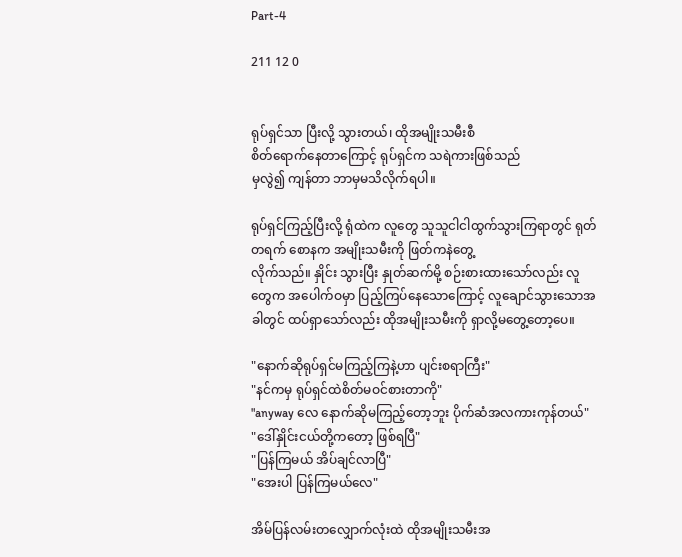Part-4

211 12 0


ရုပ်ရှင်သာ ပြီးလို့ သွားတယ်၊ ထိုအမျိုးသမီးစီ
စိတ်ရောက်နေတာကြောင့် ရုပ်ရှင်က သရဲကားဖြစ်သည်
မှလွဲ၍ ကျန်တာ ဘာမှမသိလိုက်ရပါ။

ရုပ်ရှင်ကြည့်ပြီးလို့ ရုံထဲက လူတွေ သူသူငါငါထွက်သွားကြရာတွင် ရုတ်တရက် စောနက အမျိုးသမီးကို ဖြတ်ကနဲတွေ့
လိုက်သည်။ နှိုင်း သွားပြီး နှုတ်ဆက်မို့ စဉ်းစားထားသော်လည်း လူတွေက အပေါက်ဝမှာ ပြည့်ကြပ်နေသောကြောင့် လူချောင်သွားသောအခါတွင် ထပ်ရှာသော်လည်း ထိုအမျိုးသမီးကို ရှာလို့မတွေ့တော့ပေ။

"နောက်ဆိုရုပ်ရှင်မကြည့်ကြနဲ့ဟာ ပျင်းစရာကြီး"
"နင်ကမှ ရုပ်ရှင်ထဲစိတ်မဝင်စားတာကို"
"anyway လေ နောက်ဆိုမကြည့်တော့ဘူး ပိုက်ဆံအလကားကုန်တယ်"
"ဒေါ်နှိုင်းငယ်တို့ကတော့ ဖြစ်ရပြီ"
"ပြန်ကြမယ် အိပ်ချင်လာပြီ"
"အေးပါ ပြန်ကြမယ်လေ"

အိမ်ပြန်လမ်းတလျှောက်လုံးထဲ ထိုအမျိုးသမီးအ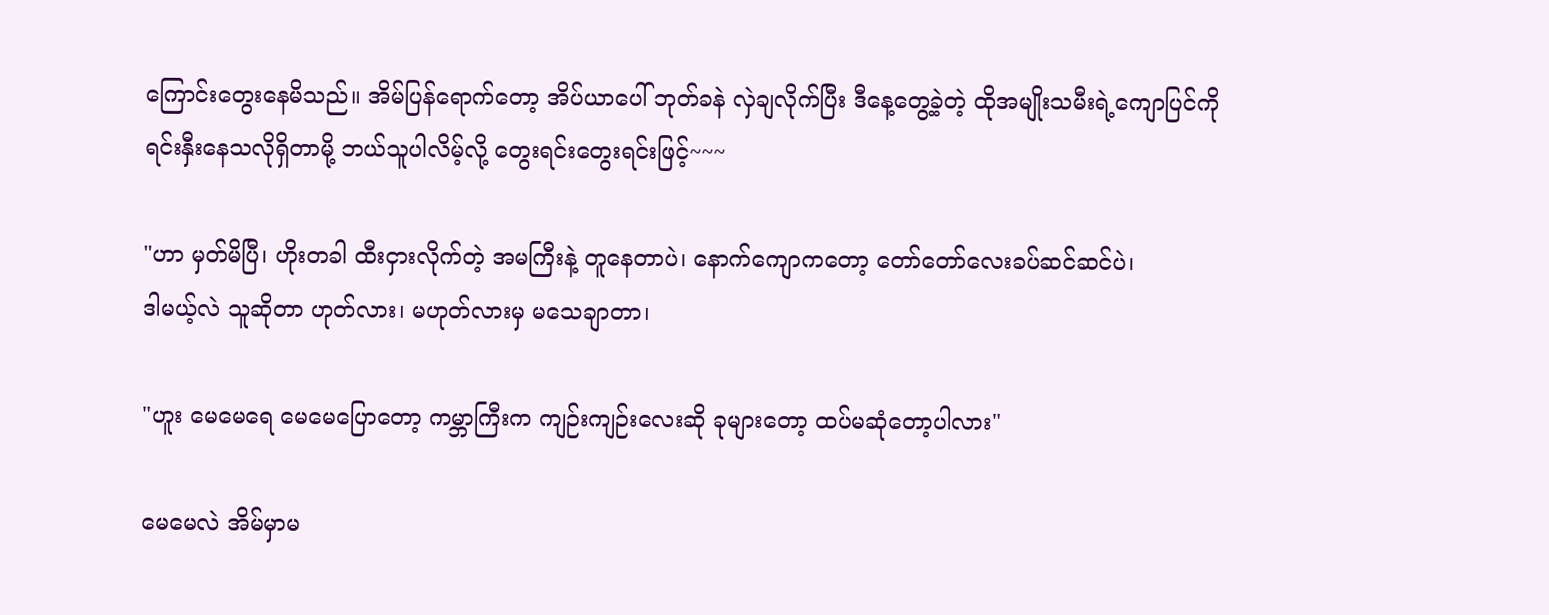ကြောင်းတွေးနေမိသည်။ အိမ်ပြန်ရောက်တော့ အိပ်ယာပေါ် ဘုတ်ခနဲ လှဲချလိုက်ပြီး ဒီနေ့တွေ့ခဲ့တဲ့ ထိုအမျိုးသမီးရဲ့ကျောပြင်ကို ရင်းနှီးနေသလိုရှိတာမို့ ဘယ်သူပါလိမ့်လို့ တွေးရင်းတွေးရင်းဖြင့်~~~

"ဟာ မှတ်မိပြီ၊ ဟိုးတခါ ထီးငှားလိုက်တဲ့ အမကြီးနဲ့ တူနေတာပဲ၊ နောက်ကျောကတော့ တော်တော်လေးခပ်ဆင်ဆင်ပဲ၊
ဒါမယ့်လဲ သူဆိုတာ ဟုတ်လား၊ မဟုတ်လားမှ မသေချာတာ၊

"ဟူး မေမေရေ မေမေပြောတော့ ကမ္ဘာကြီးက ကျဉ်းကျဉ်းလေးဆို ခုများတော့ ထပ်မဆုံတော့ပါလား"

မေမေလဲ အိမ်မှာမ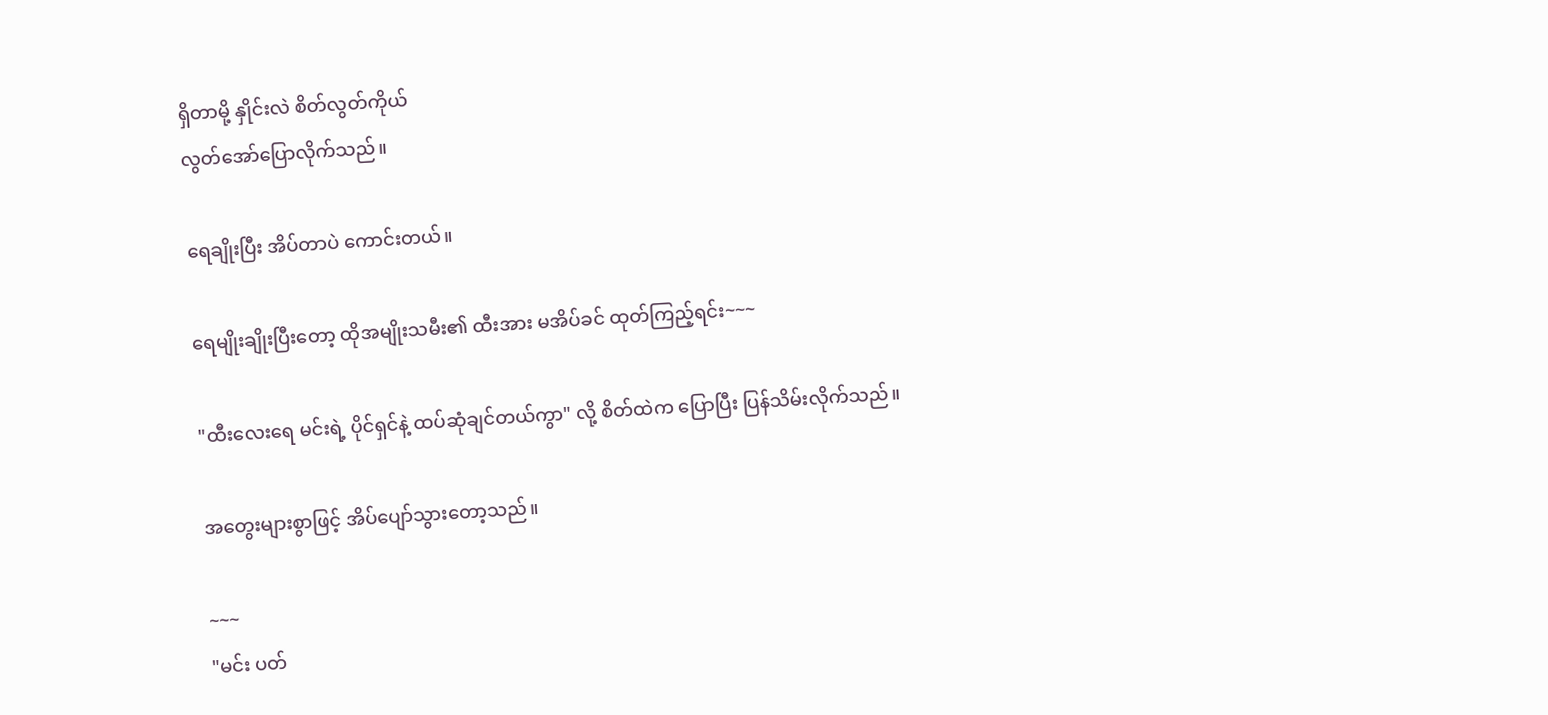ရှိတာမို့ နှိုင်းလဲ စိတ်လွတ်ကိုယ်
လွတ်အော်ပြောလိုက်သည်။

ရေချိုးပြီး အိပ်တာပဲ ကောင်းတယ်။

ရေမျိုးချိုးပြီးတော့ ထိုအမျိုးသမီး၏ ထီးအား မအိပ်ခင် ထုတ်ကြည့်ရင်း~~~

"ထီးလေးရေ မင်းရဲ့ ပိုင်ရှင်နဲ့ ထပ်ဆုံချင်တယ်ကွာ" လို့ စိတ်ထဲက ပြောပြီး ပြန်သိမ်းလိုက်သည်။

အတွေးများစွာဖြင့် အိပ်ပျော်သွားတော့သည်။

~~~
"မင်း ပတ်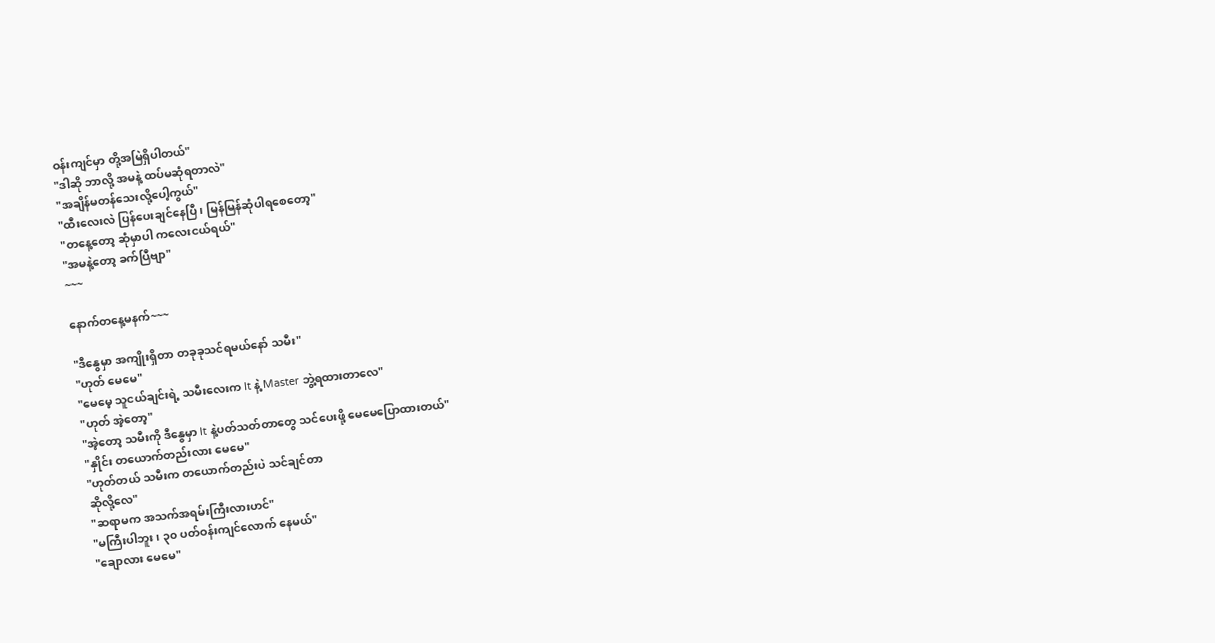ဝန်းကျင်မှာ တို့အမြဲရှိပါတယ်"
"ဒါဆို ဘာလို့ အမနဲ့ ထပ်မဆုံရတာလဲ"
"အချိန်မတန်သေးလို့ပေါ့ကွယ်"
"ထီးလေးလဲ ပြန်ပေးချင်နေပြီ၊ မြန်မြန်ဆုံပါရစေတော့"
"တနေ့တော့ ဆုံမှာပါ ကလေးငယ်ရယ်"
"အမနဲ့တော့ ခက်ပြီဗျာ"
~~~

နောက်တနေ့မနက်~~~

"ဒီနွေမှာ အကျိုးရှိတာ တခုခုသင်ရမယ်နော် သမီး"
"ဟုတ် မေမေ"
"မေမေ့ သူငယ်ချင်းရဲ့ သမီးလေးက It နဲ့ Master ဘွဲ့ရထားတာလေ"
"ဟုတ် အဲ့တော့"
"အဲ့တော့ သမီးကို ဒီနွေမှာ It နဲ့ပတ်သတ်တာတွေ သင်ပေးဖို့ မေမေပြောထားတယ်"
"နှိုင်း တယောက်တည်းလား မေမေ"
"ဟုတ်တယ် သမီးက တယောက်တည်းပဲ သင်ချင်တာ
ဆိုလို့လေ"
"ဆရာမက အသက်အရမ်းကြီးလားဟင်"
"မကြီးပါဘူး၊ ၃၀ ပတ်ဝန်းကျင်လောက် နေမယ်"
"ချောလား မေမေ"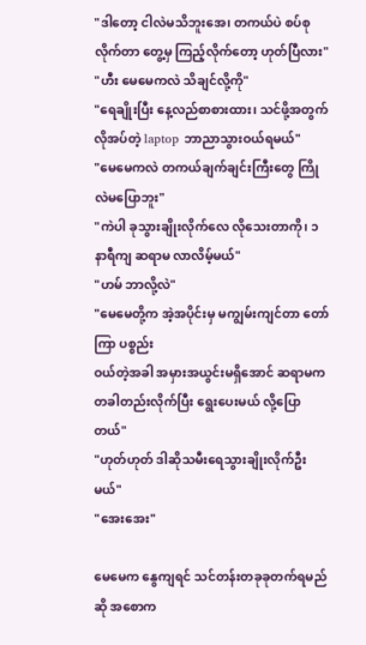"ဒါတော့ ငါလဲမသိဘူးအေ၊ တကယ်ပဲ စပ်စုလိုက်တာ တွေ့မှ ကြည့်လိုက်တော့ ဟုတ်ပြီလား"
"ဟီး မေမေကလဲ သိချင်လို့ကို"
"ရေချိုးပြီး နေ့လည်စာစားထား၊ သင်ဖို့အတွက် လိုအပ်တဲ့ laptop ဘာညာသွားဝယ်ရမယ်"
"မေမေကလဲ တကယ်ချက်ချင်းကြီးတွေ ကြိုလဲမပြောဘူး"
"ကဲပါ ခုသွားချိုးလိုက်လေ လိုသေးတာကို၊ ၁ နာရီကျ ဆရာမ လာလိမ့်မယ်"
"ဟမ် ဘာလို့လဲ"
"မေမေတို့က အဲ့အပိုင်းမှ မကျွမ်းကျင်တာ တော်ကြာ ပစ္စည်း
ဝယ်တဲ့အခါ အမှားအယွင်းမရှိအောင် ဆရာမက တခါတည်းလိုက်ပြီး ရွေးပေးမယ် လို့ပြောတယ်"
"ဟုတ်ဟုတ် ဒါဆိုသမီးရေသွားချိုးလိုက်ဦးမယ်"
"အေးအေး"

မေမေက နွေကျရင် သင်တန်းတခုခုတက်ရမည်ဆို အစောက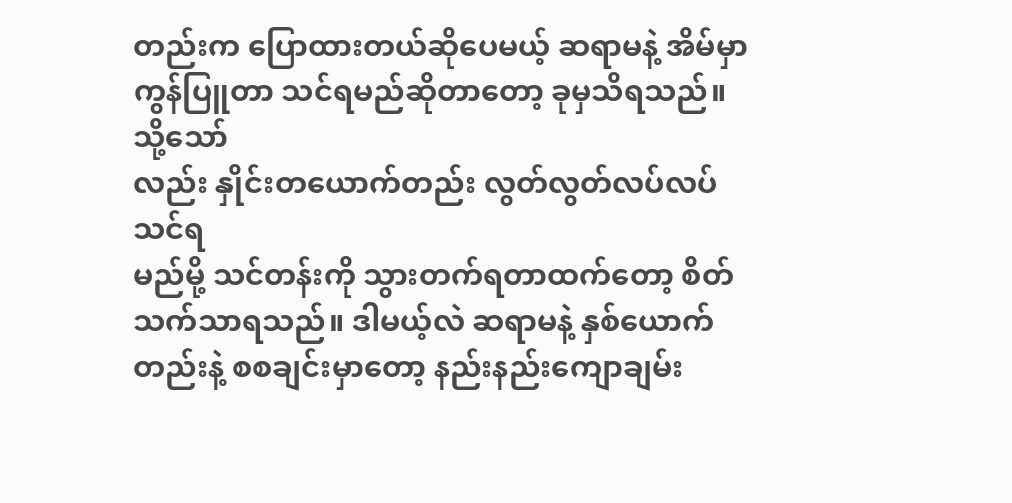တည်းက ပြောထားတယ်ဆိုပေမယ့် ဆရာမနဲ့ အိမ်မှာ
ကွန်ပြူတာ သင်ရမည်ဆိုတာတော့ ခုမှသိရသည်။ သို့သော်
လည်း နှိုင်းတယောက်တည်း လွတ်လွတ်လပ်လပ်သင်ရ
မည်မို့ သင်တန်းကို သွားတက်ရတာထက်တော့ စိတ်သက်သာရသည်။ ဒါမယ့်လဲ ဆရာမနဲ့ နှစ်ယောက်တည်းနဲ့ စစချင်းမှာတော့ နည်းနည်းကျောချမ်း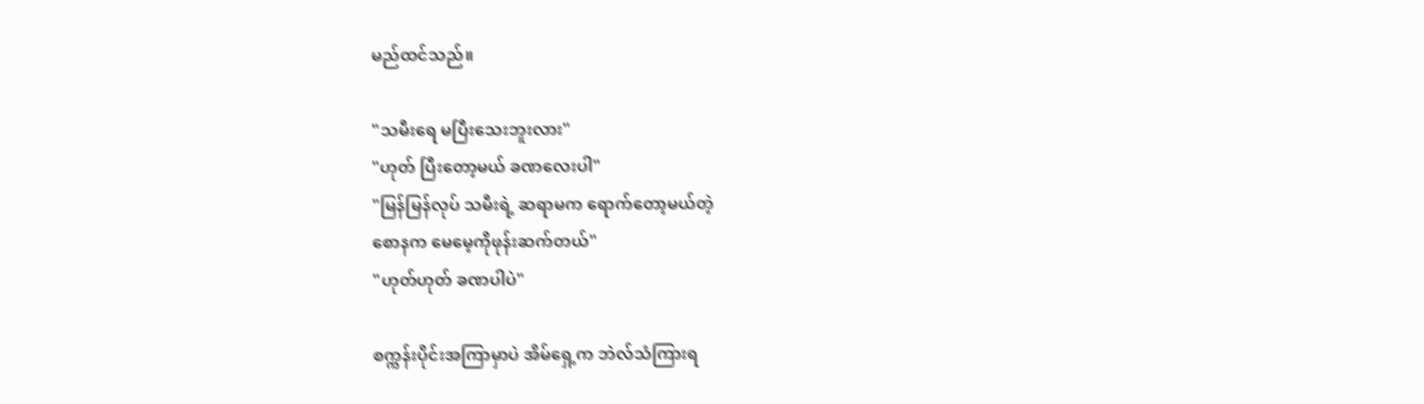မည်ထင်သည်။

"သမီးရေ မပြီးသေးဘူးလား"
"ဟုတ် ပြီးတော့မယ် ခဏလေးပါ"
"မြန်မြန်လုပ် သမီးရဲ့ ဆရာမက ရောက်တော့မယ်တဲ့
စောနက မေမေ့ကိုဖုန်းဆက်တယ်"
"ဟုတ်ဟုတ် ခဏပါပဲ"

စက္ကန်းပိုင်းအကြာမှာပဲ အိမ်ရှေ့က ဘဲလ်သံကြားရ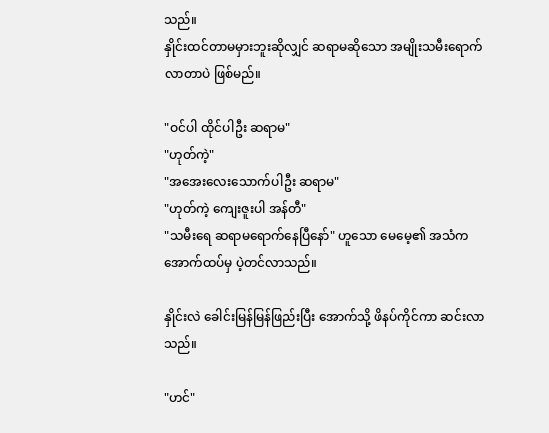သည်။
နှိုင်းထင်တာမမှားဘူးဆိုလျှင် ဆရာမဆိုသော အမျိုးသမီးရောက်လာတာပဲ ဖြစ်မည်။

"ဝင်ပါ ထိုင်ပါဦး ဆရာမ"
"ဟုတ်ကဲ့"
"အအေးလေးသောက်ပါဦး ဆရာမ"
"ဟုတ်ကဲ့ ကျေးဇူးပါ အန်တီ"
"သမီးရေ ဆရာမရောက်နေပြီနော်" ဟူသော မေမေ့၏ အသံက အောက်ထပ်မှ ပဲ့တင်လာသည်။

နှိုင်းလဲ ခေါင်းမြန်မြန်ဖြည်းပြီး အောက်သို့ ဖိနပ်ကိုင်ကာ ဆင်းလာသည်။

"ဟင်"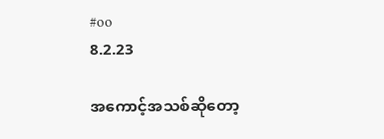#oo
8.2.23

အကောင့်အသစ်ဆိုတော့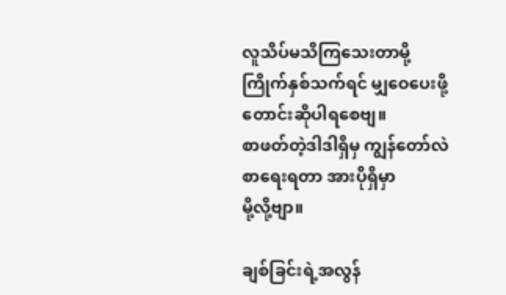လူသိပ်မသိကြသေးတာမို့
ကြိုက်နှစ်သက်ရင် မျှဝေပေးဖို့ တောင်းဆိုပါရစေဗျ။
စာဖတ်တဲ့ဒါဒါရှိမှ ကျွန်တော်လဲ စာရေးရတာ အားပိုရှိမှာ
မို့လို့ဗျာ။

ချစ်ခြင်းရဲ့အလွန်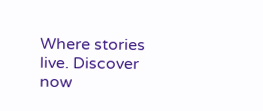Where stories live. Discover now